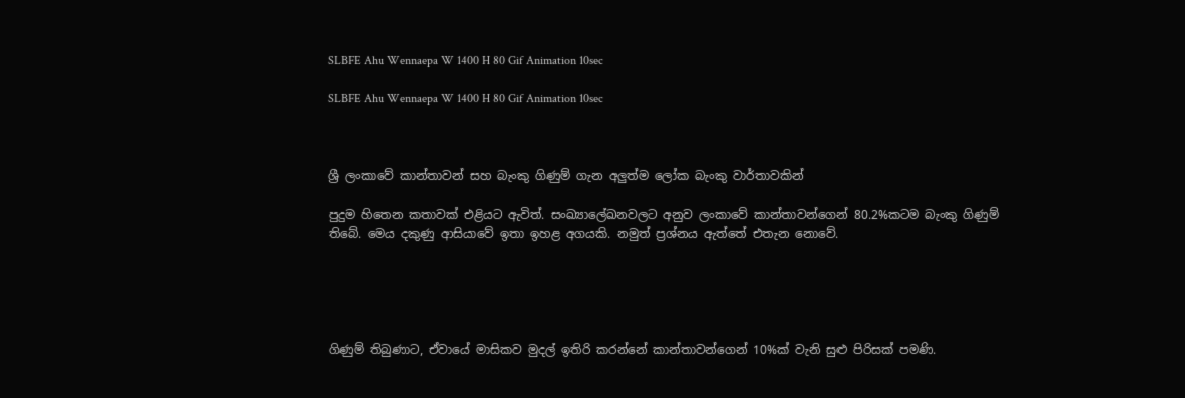SLBFE Ahu Wennaepa W 1400 H 80 Gif Animation 10sec

SLBFE Ahu Wennaepa W 1400 H 80 Gif Animation 10sec



ශ්‍රී ලංකාවේ කාන්තාවන් සහ බැංකු ගිණුම් ගැන අලුත්ම ලෝක බැංකු වාර්තාවකින්

පුදුම හිතෙන කතාවක් එළියට ඇවිත්. සංඛ්‍යාලේඛනවලට අනුව ලංකාවේ කාන්තාවන්ගෙන් 80.2%කටම බැංකු ගිණුම් තිබේ. මෙය දකුණු ආසියාවේ ඉතා ඉහළ අගයකි. නමුත් ප්‍රශ්නය ඇත්තේ එතැන නොවේ.





ගිණුම් තිබුණාට, ඒවායේ මාසිකව මුදල් ඉතිරි කරන්නේ කාන්තාවන්ගෙන් 10%ක් වැනි සුළු පිරිසක් පමණි.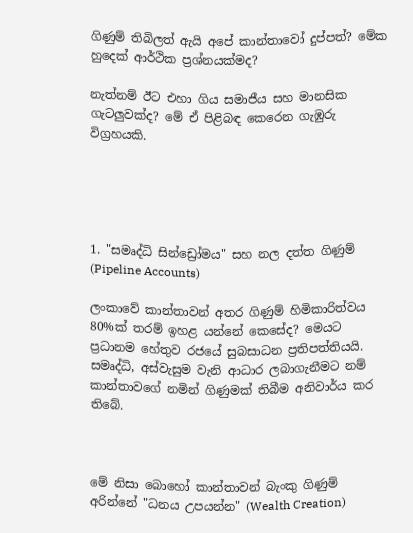ගිණුම් තිබිලත් ඇයි අපේ කාන්තාවෝ දුප්පත්? මේක හුදෙක් ආර්ථික ප්‍රශ්නයක්මද?

නැත්නම් ඊට එහා ගිය සමාජීය සහ මානසික ගැටලුවක්ද? මේ ඒ පිළිබඳ කෙරෙන ගැඹුරු විග්‍රහයකි.





1. "සමෘද්ධි සින්ඩ්‍රෝමය" සහ නල දත්ත ගිණුම් (Pipeline Accounts)

ලංකාවේ කාන්තාවන් අතර ගිණුම් හිමිකාරිත්වය 80%ක් තරම් ඉහළ යන්නේ කෙසේද? මෙයට ප්‍රධානම හේතුව රජයේ සුබසාධන ප්‍රතිපත්තියයි. සමෘද්ධි, අස්වැසුම වැනි ආධාර ලබාගැනීමට නම් කාන්තාවගේ නමින් ගිණුමක් තිබීම අනිවාර්ය කර තිබේ.



මේ නිසා බොහෝ කාන්තාවන් බැංකු ගිණුම් අරින්නේ "ධනය උපයන්න" (Wealth Creation)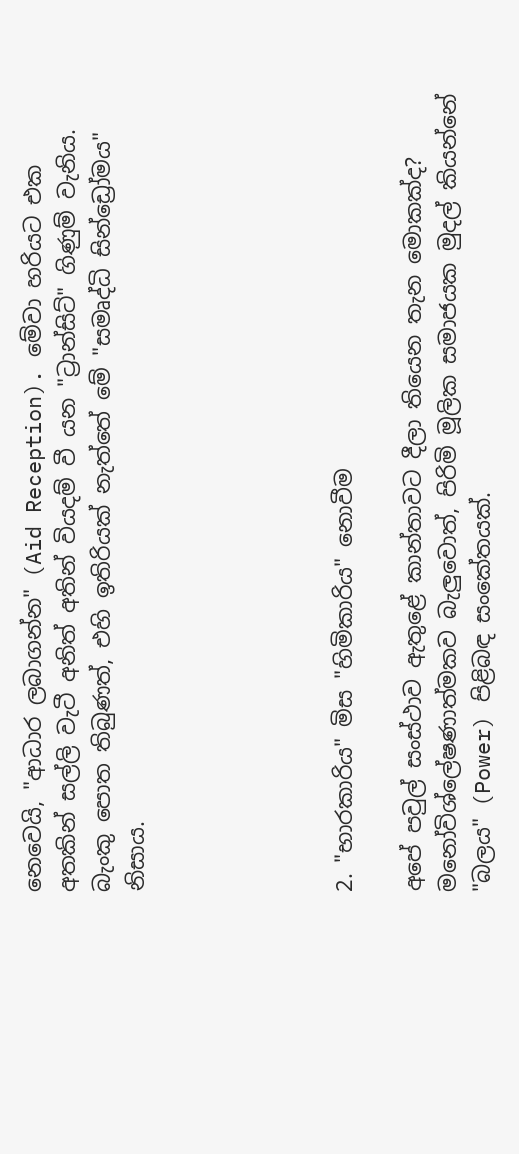නෙවෙයි, "ආධාර ලබාගන්න" (Aid Reception). මේවා හරියට එක අතකින් සල්ලි වැටී අනිත් අතින් වියදම් වී යන "ට්‍රාන්සිට්" ගිණුම් වැනිය. බැංකු පොත තිබුණත්, එහි ඉතිරියක් නැත්තේ මේ "සමෘද්ධි සින්ඩ්‍රෝමය" නිසාය.





2. "භාරකාරිය" මිස "හිමිකාරිය" නොවීම

අපේ පවුල් සංස්ථාව ඇතුළේ කාන්තාවට දීලා තියෙන තැන මොකක්ද? මනෝවිශ්ලේෂණාත්මකව බැලුවොත්, පිරිමි මූලික සමාජයක මුදල් කියන්නේ "බලය" (Power) පිළිබඳ සංකේතයක්.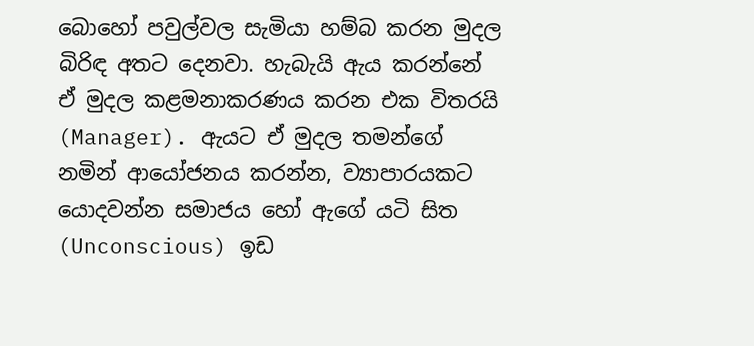බොහෝ පවුල්වල සැමියා හම්බ කරන මුදල බිරිඳ අතට දෙනවා. හැබැයි ඇය කරන්නේ ඒ මුදල කළමනාකරණය කරන එක විතරයි (Manager). ඇයට ඒ මුදල තමන්ගේ නමින් ආයෝජනය කරන්න, ව්‍යාපාරයකට යොදවන්න සමාජය හෝ ඇගේ යටි සිත (Unconscious) ඉඩ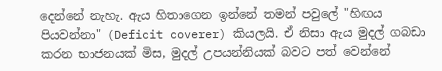දෙන්නේ නැහැ. ඇය හිතාගෙන ඉන්නේ තමන් පවුලේ "හිඟය පියවන්නා" (Deficit coverer) කියලයි. ඒ නිසා ඇය මුදල් ගබඩා කරන භාජනයක් මිස, මුදල් උපයන්නියක් බවට පත් වෙන්නේ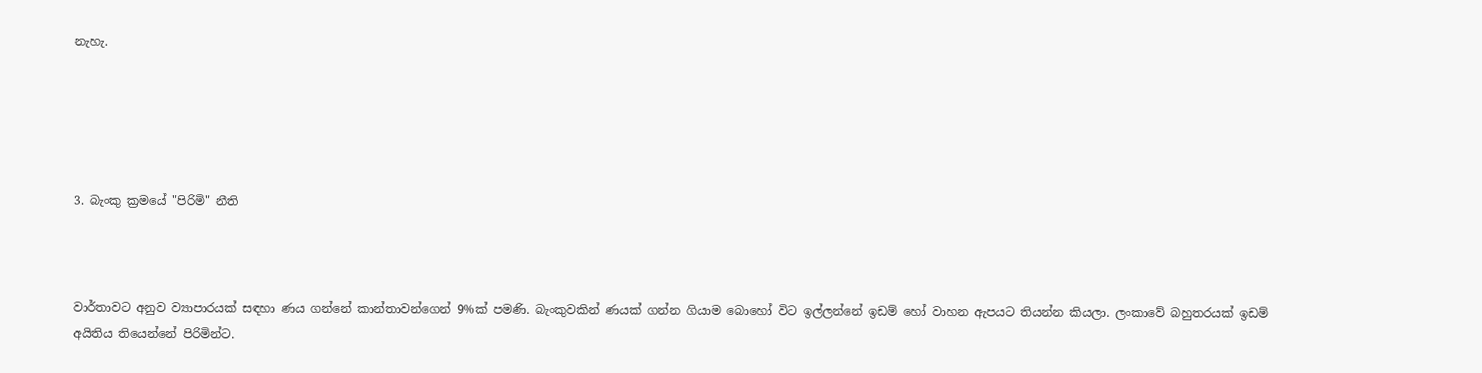නැහැ.





3. බැංකු ක්‍රමයේ "පිරිමි" නීති



වාර්තාවට අනුව ව්‍යාපාරයක් සඳහා ණය ගන්නේ කාන්තාවන්ගෙන් 9%ක් පමණි. බැංකුවකින් ණයක් ගන්න ගියාම බොහෝ විට ඉල්ලන්නේ ඉඩම් හෝ වාහන ඇපයට තියන්න කියලා. ලංකාවේ බහුතරයක් ඉඩම් අයිතිය තියෙන්නේ පිරිමින්ට.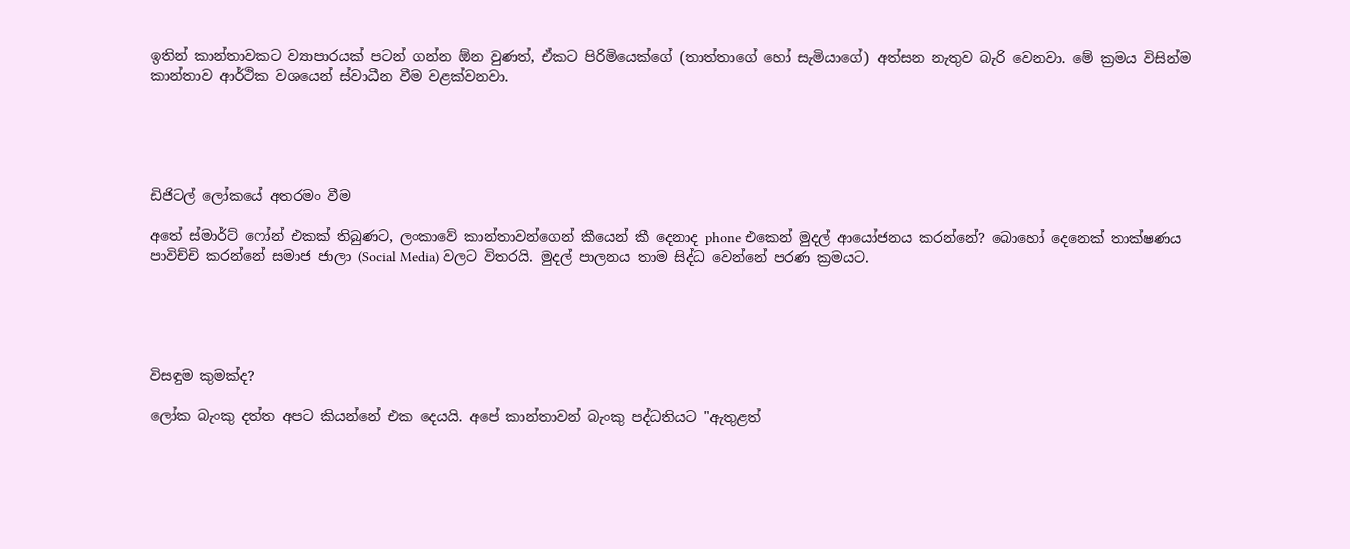ඉතින් කාන්තාවකට ව්‍යාපාරයක් පටන් ගන්න ඕන වුණත්, ඒකට පිරිමියෙක්ගේ (තාත්තාගේ හෝ සැමියාගේ) අත්සන නැතුව බැරි වෙනවා. මේ ක්‍රමය විසින්ම කාන්තාව ආර්ථික වශයෙන් ස්වාධීන වීම වළක්වනවා.





ඩිජිටල් ලෝකයේ අතරමං වීම

අතේ ස්මාර්ට් ෆෝන් එකක් තිබුණට, ලංකාවේ කාන්තාවන්ගෙන් කීයෙන් කී දෙනාද phone එකෙන් මුදල් ආයෝජනය කරන්නේ? බොහෝ දෙනෙක් තාක්ෂණය පාවිච්චි කරන්නේ සමාජ ජාලා (Social Media) වලට විතරයි. මුදල් පාලනය තාම සිද්ධ වෙන්නේ පරණ ක්‍රමයට.





විසඳුම කුමක්ද?

ලෝක බැංකු දත්ත අපට කියන්නේ එක දෙයයි. අපේ කාන්තාවන් බැංකු පද්ධතියට "ඇතුළත්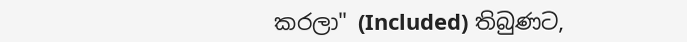කරලා" (Included) තිබුණට,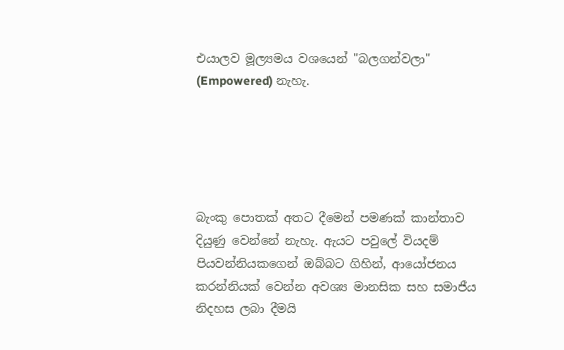එයාලව මූල්‍යමය වශයෙන් "බලගන්වලා" (Empowered) නැහැ.





බැංකු පොතක් අතට දීමෙන් පමණක් කාන්තාව දියුණු වෙන්නේ නැහැ. ඇයට පවුලේ වියදම් පියවන්නියකගෙන් ඔබ්බට ගිහින්, ආයෝජනය කරන්නියක් වෙන්න අවශ්‍ය මානසික සහ සමාජීය නිදහස ලබා දීමයි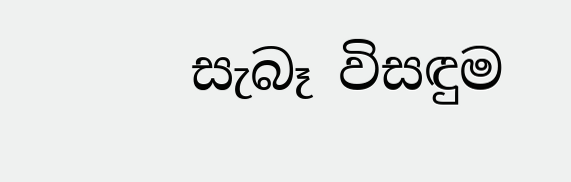සැබෑ විසඳුම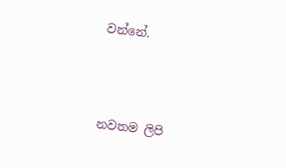වන්නේ.



නවතම ලිපි